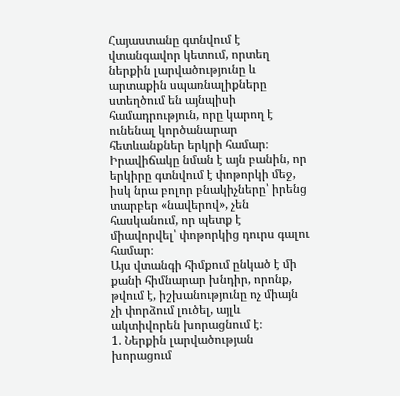Հայաստանը գտնվում է վտանգավոր կետում, որտեղ ներքին լարվածությունը և արտաքին սպառնալիքները ստեղծում են այնպիսի համադրություն, որը կարող է ունենալ կործանարար հետևանքներ երկրի համար։ Իրավիճակը նման է այն բանին, որ երկիրը գտնվում է փոթորկի մեջ, իսկ նրա բոլոր բնակիչները՝ իրենց տարբեր «նավերով», չեն հասկանում, որ պետք է միավորվել՝ փոթորկից դուրս գալու համար։
Այս վտանգի հիմքում ընկած է մի քանի հիմնարար խնդիր, որոնք, թվում է, իշխանությունը ոչ միայն չի փորձում լուծել, այլև ակտիվորեն խորացնում է։
1. Ներքին լարվածության խորացում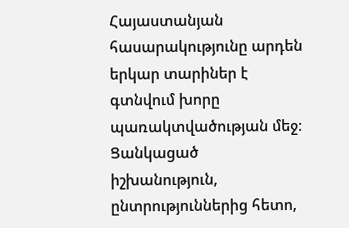Հայաստանյան հասարակությունը արդեն երկար տարիներ է գտնվում խորը պառակտվածության մեջ։ Ցանկացած իշխանություն, ընտրություններից հետո,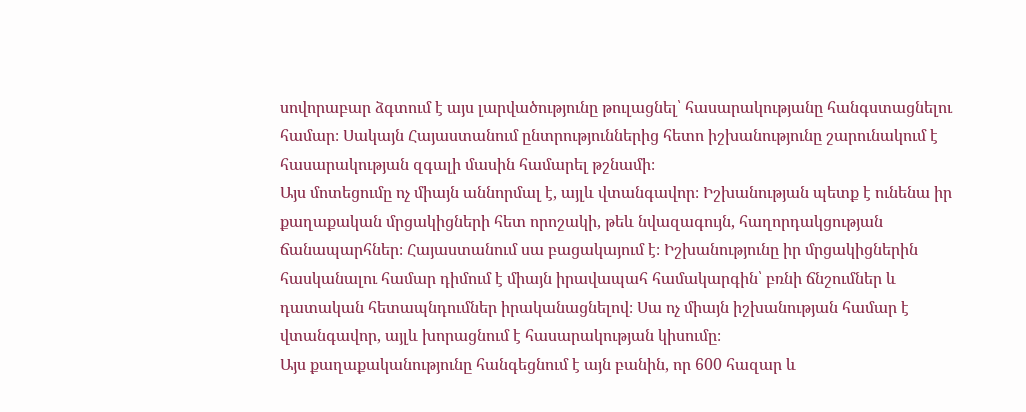սովորաբար ձգտում է այս լարվածությունը թուլացնել՝ հասարակությանը հանգստացնելու համար։ Սակայն Հայաստանում ընտրություններից հետո իշխանությունը շարունակում է հասարակության զգալի մասին համարել թշնամի։
Այս մոտեցումը ոչ միայն աննորմալ է, այլև վտանգավոր։ Իշխանության պետք է ունենա իր քաղաքական մրցակիցների հետ որոշակի, թեև նվազագույն, հաղորդակցության ճանապարհներ։ Հայաստանում սա բացակայում է։ Իշխանությունը իր մրցակիցներին հասկանալու համար դիմում է միայն իրավապահ համակարգին՝ բռնի ճնշումներ և դատական հետապնդումներ իրականացնելով։ Սա ոչ միայն իշխանության համար է վտանգավոր, այլև խորացնում է հասարակության կիսումը։
Այս քաղաքականությունը հանգեցնում է այն բանին, որ 600 հազար և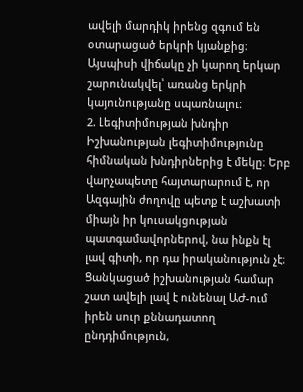ավելի մարդիկ իրենց զգում են օտարացած երկրի կյանքից։ Այսպիսի վիճակը չի կարող երկար շարունակվել՝ առանց երկրի կայունությանը սպառնալու։
2. Լեգիտիմության խնդիր
Իշխանության լեգիտիմությունը հիմնական խնդիրներից է մեկը։ Երբ վարչապետը հայտարարում է, որ Ազգային ժողովը պետք է աշխատի միայն իր կուսակցության պատգամավորներով, նա ինքն էլ լավ գիտի, որ դա իրականություն չէ։ Ցանկացած իշխանության համար շատ ավելի լավ է ունենալ ԱԺ-ում իրեն սուր քննադատող ընդդիմություն,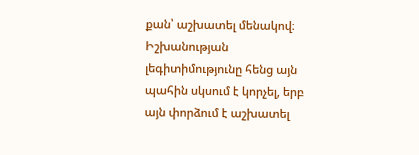քան՝ աշխատել մենակով։ Իշխանության լեգիտիմությունը հենց այն պահին սկսում է կորչել, երբ այն փորձում է աշխատել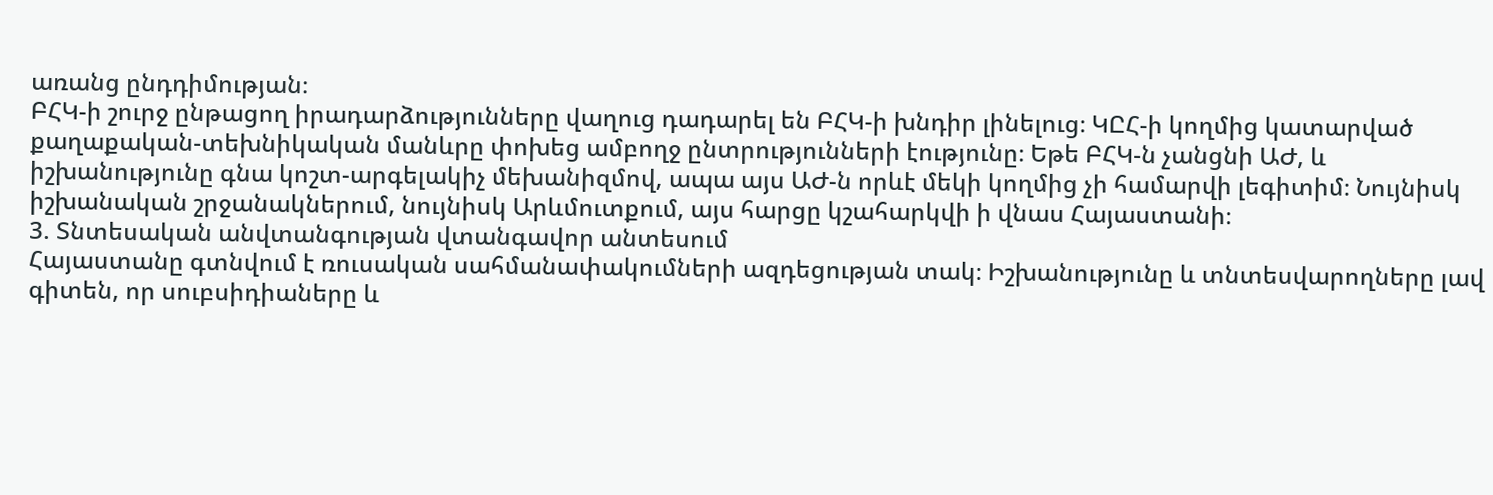առանց ընդդիմության։
ԲՀԿ-ի շուրջ ընթացող իրադարձությունները վաղուց դադարել են ԲՀԿ-ի խնդիր լինելուց։ ԿԸՀ-ի կողմից կատարված քաղաքական-տեխնիկական մանևրը փոխեց ամբողջ ընտրությունների էությունը։ Եթե ԲՀԿ-ն չանցնի ԱԺ, և իշխանությունը գնա կոշտ-արգելակիչ մեխանիզմով, ապա այս ԱԺ-ն որևէ մեկի կողմից չի համարվի լեգիտիմ։ Նույնիսկ իշխանական շրջանակներում, նույնիսկ Արևմուտքում, այս հարցը կշահարկվի ի վնաս Հայաստանի։
3. Տնտեսական անվտանգության վտանգավոր անտեսում
Հայաստանը գտնվում է ռուսական սահմանափակումների ազդեցության տակ։ Իշխանությունը և տնտեսվարողները լավ գիտեն, որ սուբսիդիաները և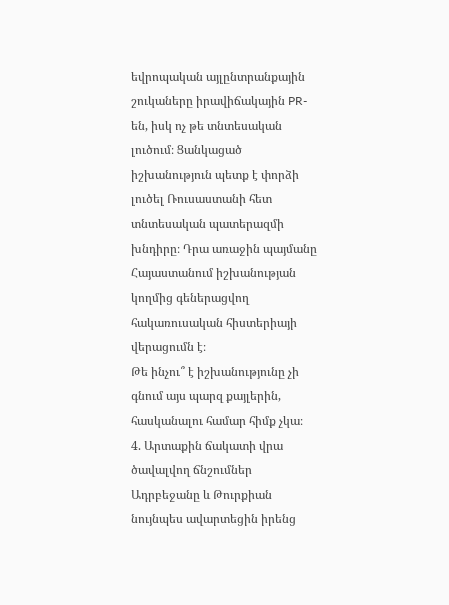եվրոպական այլընտրանքային շուկաները իրավիճակային PR-են, իսկ ոչ թե տնտեսական լուծում։ Ցանկացած իշխանություն պետք է փորձի լուծել Ռուսաստանի հետ տնտեսական պատերազմի խնդիրը։ Դրա առաջին պայմանը Հայաստանում իշխանության կողմից գեներացվող հակառուսական հիստերիայի վերացումն է։
Թե ինչու՞ է իշխանությունը չի գնում այս պարզ քայլերին, հասկանալու համար հիմք չկա։
4. Արտաքին ճակատի վրա ծավալվող ճնշումներ
Ադրբեջանը և Թուրքիան նույնպես ավարտեցին իրենց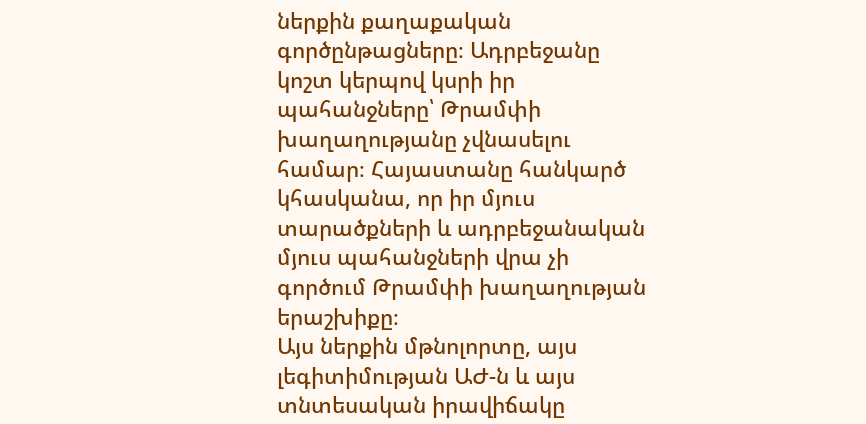ներքին քաղաքական գործընթացները։ Ադրբեջանը կոշտ կերպով կսրի իր պահանջները՝ Թրամփի խաղաղությանը չվնասելու համար։ Հայաստանը հանկարծ կհասկանա, որ իր մյուս տարածքների և ադրբեջանական մյուս պահանջների վրա չի գործում Թրամփի խաղաղության երաշխիքը։
Այս ներքին մթնոլորտը, այս լեգիտիմության ԱԺ-ն և այս տնտեսական իրավիճակը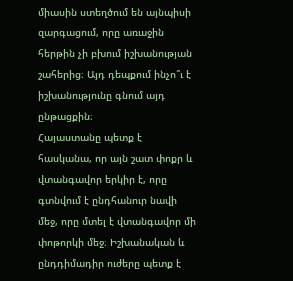միասին ստեղծում են այնպիսի զարգացում, որը առաջին հերթին չի բխում իշխանության շահերից։ Այդ դեպքում ինչո՞ւ է իշխանությունը գնում այդ ընթացքին։
Հայաստանը պետք է հասկանա, որ այն շատ փոքր և վտանգավոր երկիր է, որը գտնվում է ընդհանուր նավի մեջ, որը մտել է վտանգավոր մի փոթորկի մեջ։ Իշխանական և ընդդիմադիր ուժերը պետք է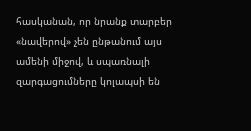հասկանան, որ նրանք տարբեր «նավերով» չեն ընթանում այս ամենի միջով, և սպառնալի զարգացումները կոլապսի են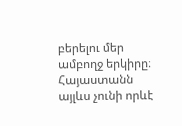բերելու մեր ամբողջ երկիրը։ Հայաստանն այլևս չունի որևէ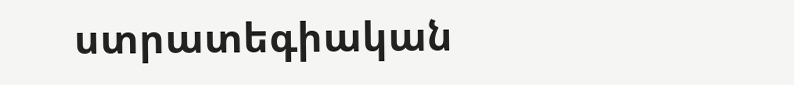ստրատեգիական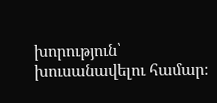խորություն՝ խուսանավելու համար։